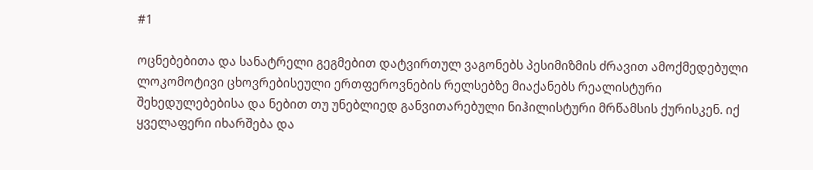#1

ოცნებებითა და სანატრელი გეგმებით დატვირთულ ვაგონებს პესიმიზმის ძრავით ამოქმედებული ლოკომოტივი ცხოვრებისეული ერთფეროვნების რელსებზე მიაქანებს რეალისტური შეხედულებებისა და ნებით თუ უნებლიედ განვითარებული ნიჰილისტური მრწამსის ქურისკენ. იქ ყველაფერი იხარშება და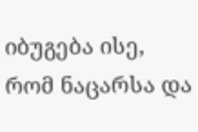იბუგება ისე, რომ ნაცარსა და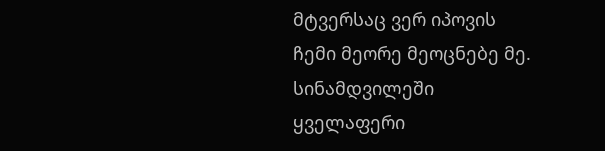მტვერსაც ვერ იპოვის ჩემი მეორე მეოცნებე მე.
სინამდვილეში ყველაფერი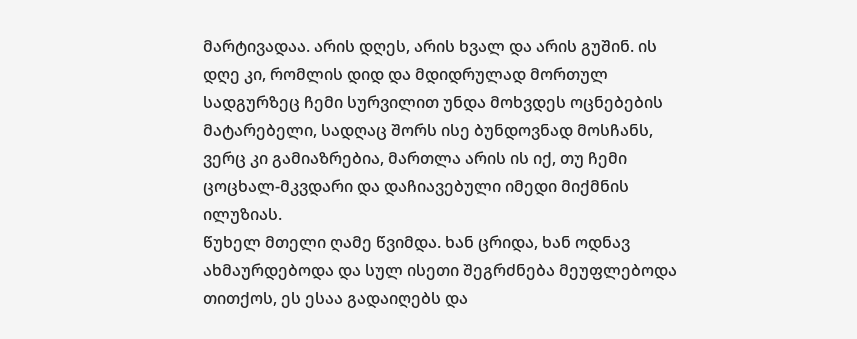მარტივადაა. არის დღეს, არის ხვალ და არის გუშინ. ის დღე კი, რომლის დიდ და მდიდრულად მორთულ სადგურზეც ჩემი სურვილით უნდა მოხვდეს ოცნებების მატარებელი, სადღაც შორს ისე ბუნდოვნად მოსჩანს, ვერც კი გამიაზრებია, მართლა არის ის იქ, თუ ჩემი ცოცხალ-მკვდარი და დაჩიავებული იმედი მიქმნის ილუზიას.
წუხელ მთელი ღამე წვიმდა. ხან ცრიდა, ხან ოდნავ ახმაურდებოდა და სულ ისეთი შეგრძნება მეუფლებოდა თითქოს, ეს ესაა გადაიღებს და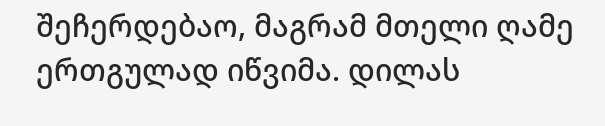შეჩერდებაო, მაგრამ მთელი ღამე ერთგულად იწვიმა. დილას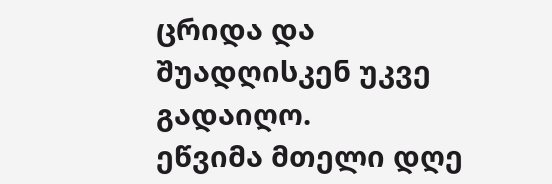ცრიდა და შუადღისკენ უკვე გადაიღო.
ეწვიმა მთელი დღე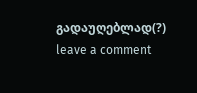გადაუღებლად(?)
leave a comment